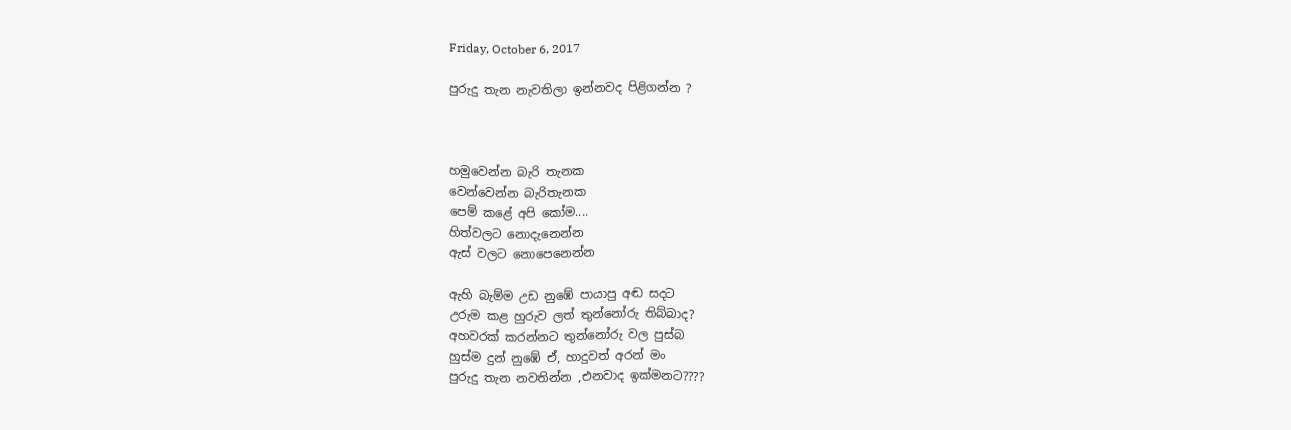Friday, October 6, 2017

පුරුදු තැන නැවතිලා ඉන්නවද පිළිගන්න ?



හමුවෙන්න බැරි තැනක
වෙන්වෙන්න බැරිතැනක
පෙම් කළේ අපි කෝම....
හිත්වලට නොදැනෙන්න
ඇස් වලට නොපෙනෙන්න

ඇහි බැම්ම උඩ නුඹේ පායාපු අඬ සදට
උරුම කළ හුරුව ලත් තුන්නෝරු තිබ්බාද?
අහවරක් කරන්නට තුන්නෝරු වල පුස්බ
හුස්ම දුන් නුඹේ ඒ, හාදුවත් අරන් මං
පුරුදු තැන නවතින්න ,එනවාද ඉක්මනට????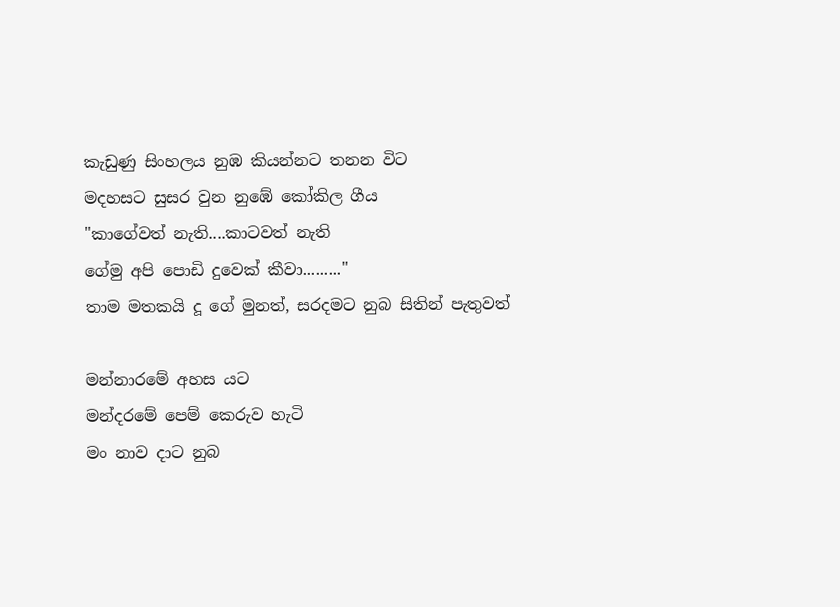කැඩුණු සිංහලය නුඹ කියන්නට තනන විට
මදහසට සුසර වුන නුඹේ කෝකිල ගීය
"කාගේවත් නැති....කාටවත් නැති
ගේමු අපි පොඩි දුවෙක් කීවා........."
තාම මතකයි දූ ගේ මුනත්, සරදමට නුබ සිතින් පැතුවත්

මන්නාරමේ අහස යට
මන්දරමේ පෙම් කෙරුව හැටි
මං නාව දාට නුබ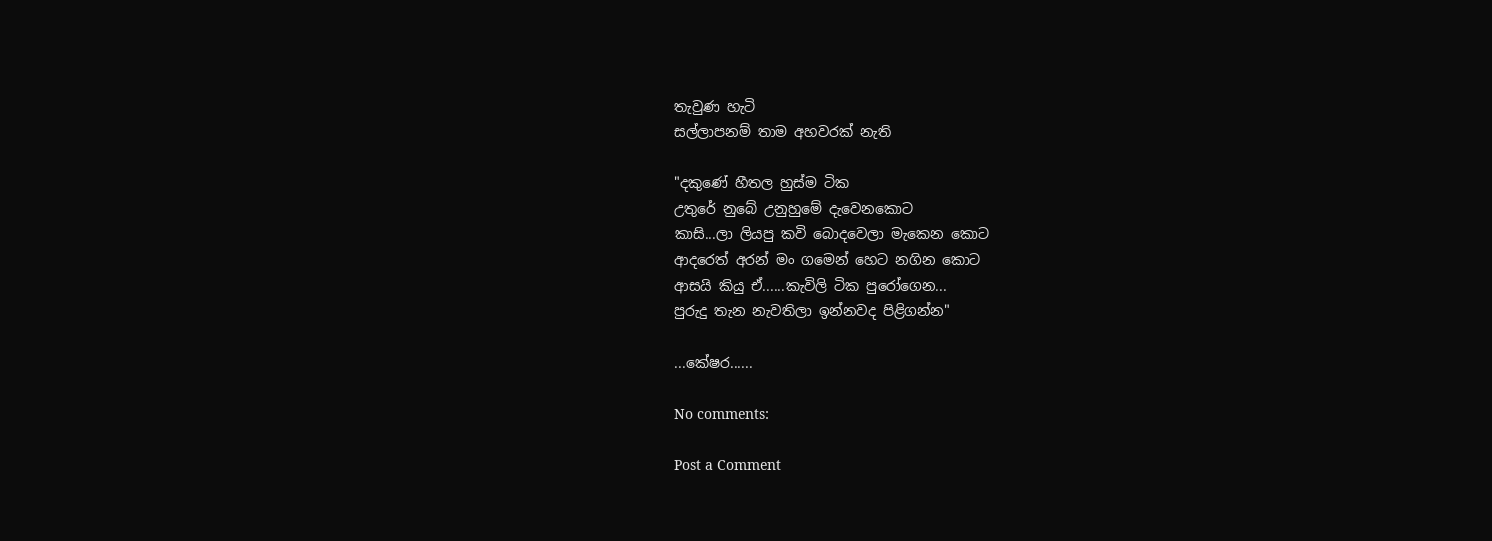තැවුණ හැටි
සල්ලාපනම් තාම අහවරක් නැති

"දකුණේ හීතල හුස්ම ටික
උතුරේ නුබේ උනුහුමේ දැවෙනකොට
කාසි...ලා ලියපු කවි බොදවෙලා මැකෙන කොට
ආදරෙත් අරන් මං ගමෙන් හෙට නගින කොට
ආසයි කියු ඒ......කැවිලි ටික පුරෝගෙන...
පුරුදු තැන නැවතිලා ඉන්නවද පිළිගන්න"

...කේෂර......

No comments:

Post a Comment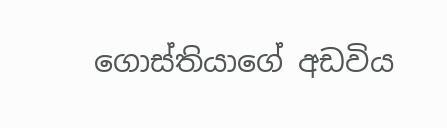ගොස්තියාගේ අඩවිය